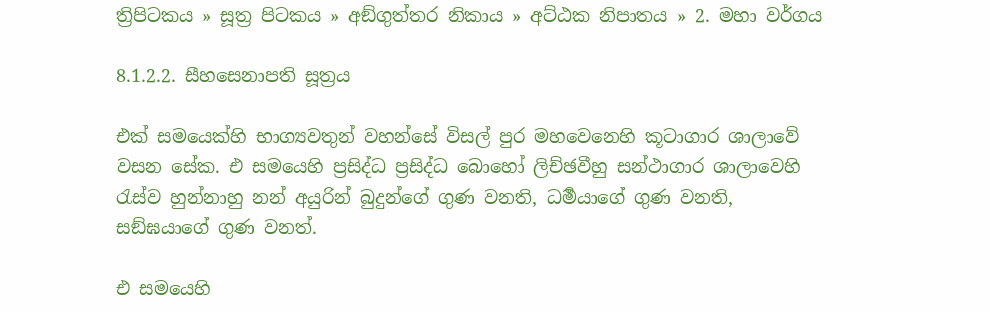ත්‍රිපිටකය » සූත්‍ර පිටකය » අඞ්‌ගුත්‌තර නිකාය » අට්ඨක නිපාතය » 2. මහා වර්ගය

8.1.2.2. සීහසෙනාපති සූත්‍රය

එක් සමයෙක්හි භාග්‍යවතුන් වහන්සේ විසල් පුර මහවෙනෙහි කූටාගාර ශාලාවේ වසන සේක. එ සමයෙහි ප්‍ර‍සිද්ධ ප්‍ර‍සිද්ධ බොහෝ ලිච්ඡවීහු සන්ථාගාර ශාලාවෙහි රැස්ව හුන්නාහු නන් අයුරින් බුදුන්ගේ ගුණ වනති, ධර්‍මයාගේ ගුණ වනති, සඞ්ඝයාගේ ගුණ වනත්.

එ සමයෙහි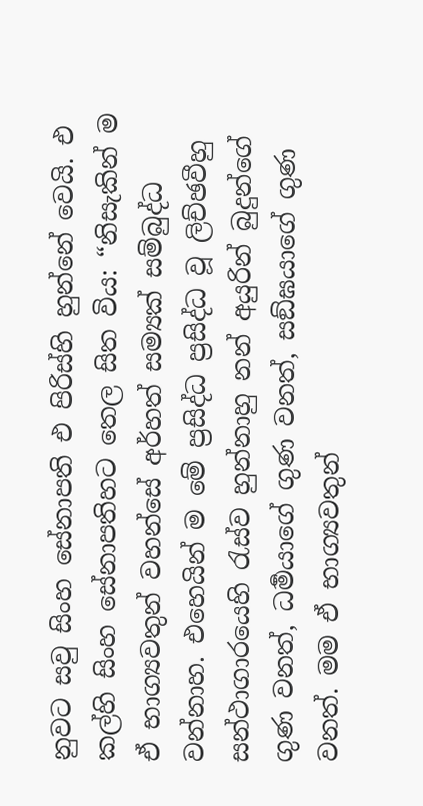නුවට සවු සිංහ සේනාපති එ පිරිස්හි හුන්නේ වෙයි. එ කල්හි සිංහ සේනාපතිහට තෙල සිත විය: “නිසැකින් ම ඒ භාග්‍යවතුන් වහන්සේ අර්හත් සම්‍යක් සම්බුද්ධ වන්නාහ. එහෙයින් ම මේ ප්‍ර‍සිද්ධ ප්‍ර‍සිද්ධ වූ ලිච්ඡවීහු සන්ථාගාරයෙහි රැස්ව හුන්නාහු නන් අයුරින් බුදුන්ගේ ගුණ වනත්, ධර්‍මයාගේ ගුණ වනත්, සඞ්ඝයාගේ ගුණ වනත්. මම ඒ භාග්‍යවතුන්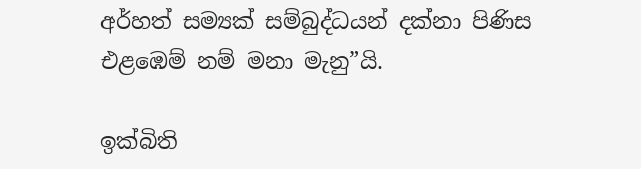අර්හත් සම්‍යක් සම්බුද්ධයන් දක්නා පිණිස එළඹෙම් නම් මනා මැනු”යි.

ඉක්බිති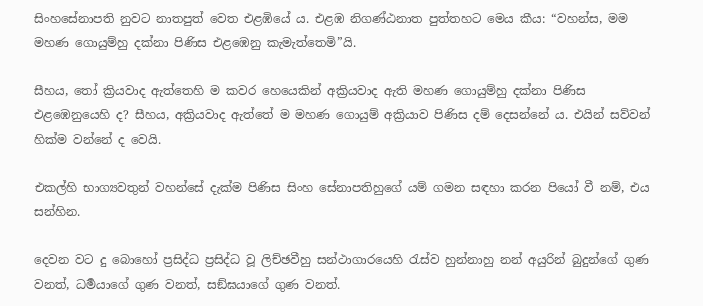සිංහසේනාපති නුවට නාතපුත් වෙත එළඹියේ ය. එළඹ නිගණ්ඨනාත පුත්තහට මෙය කීය: “වහන්ස, මම මහණ ගොයුම්හු දක්නා පිණිස එළඹෙනු කැමැත්තෙමි”යි.

සීහය, තෝ ක්‍රියවාද ඇත්තෙහි ම කවර හෙයෙකින් අක්‍රියවාද ඇති මහණ ගොයුම්හු දක්නා පිණිස එළඹෙනුයෙහි ද? සීහය, අක්‍රියවාද ඇත්තේ ම මහණ ගොයුම් අක්‍රියාව පිණිස දම් දෙසන්නේ ය. එයින් සව්වන් හික්ම වන්නේ ද වෙයි.

එකල්හි භාග්‍යවතුන් වහන්සේ දැක්ම පිණිස සිංහ සේනාපතිහුගේ යම් ගමන සඳහා කරන පියෝ වී නම්, එය සන්හින.

දෙවන වට දු බොහෝ ප්‍ර‍සිද්ධ ප්‍ර‍සිද්ධ වූ ලිච්ඡවීහු සන්ථාගාරයෙහි රැස්ව හුන්නාහු නන් අයුරින් බුදුන්ගේ ගුණ වනත්, ධර්‍මයාගේ ගුණ වනත්, සඞ්ඝයාගේ ගුණ වනත්.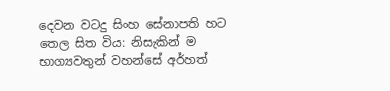දෙවන වටදු සිංහ සේනාපති හට තෙල සිත විය: නිසැකින් ම භාග්‍යවතුන් වහන්සේ අර්හත්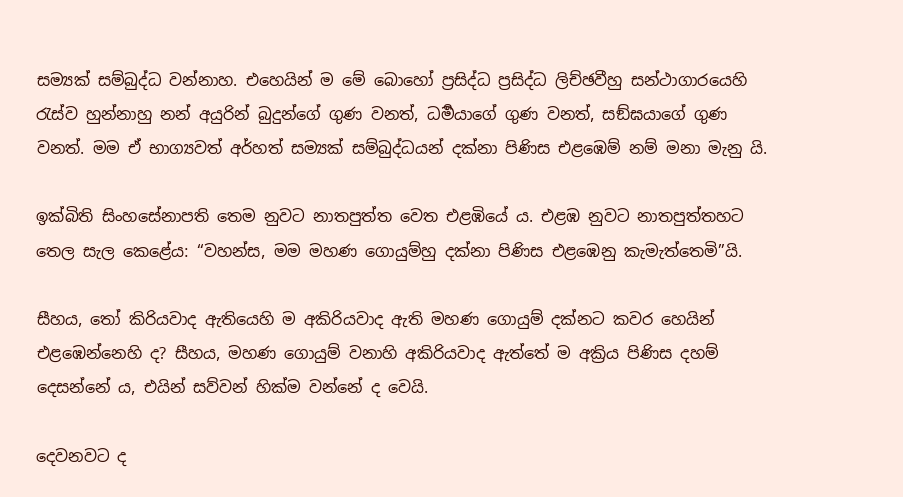සම්‍යක් සම්බුද්ධ වන්නාහ. එහෙයින් ම මේ බොහෝ ප්‍ර‍සිද්ධ ප්‍ර‍සිද්ධ ලිච්ඡවීහු සන්ථාගාරයෙහි රැස්ව හුන්නාහු නන් අයුරින් බුදුන්ගේ ගුණ වනත්, ධර්‍මයාගේ ගුණ වනත්, සඞ්ඝයාගේ ගුණ වනත්. මම ඒ භාග්‍යවත් අර්හත් සම්‍යක් සම්බුද්ධයන් දක්නා පිණිස එළඹෙම් නම් මනා මැනු යි.

ඉක්බිති සිංහසේනාපති තෙම නුවට නාතපුත්ත වෙත එළඹියේ ය. එළඹ නුවට නාතපුත්තහට තෙල සැල කෙළේය: “වහන්ස, මම මහණ ගොයුම්හු දක්නා පිණිස එළඹෙනු කැමැත්තෙමි”යි.

සීහය, තෝ කිරියවාද ඇතියෙහි ම අකිරියවාද ඇති මහණ ගොයුම් දක්නට කවර හෙයින් එළඹෙන්නෙහි ද? සීහය, මහණ ගොයුම් වනාහි අකිරියවාද ඇත්තේ ම අක්‍රිය පිණිස දහම් දෙසන්නේ ය, එයින් සව්වන් හික්ම වන්නේ ද වෙයි.

දෙවනවට ද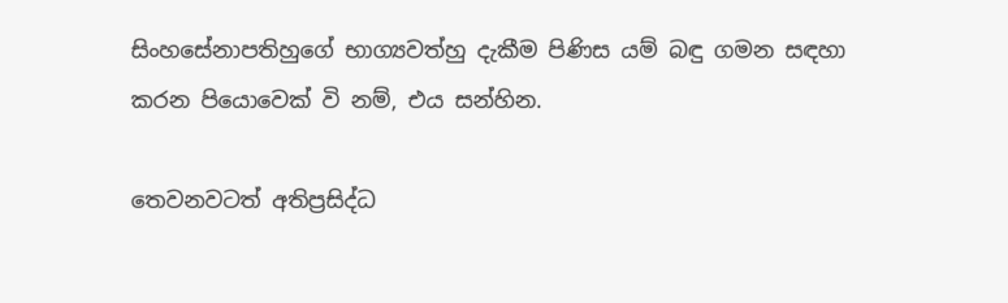සිංහසේනාපතිහුගේ භාග්‍යවත්හු දැකීම පිණිස යම් බඳු ගමන සඳහා කරන පියොවෙක් වි නම්, එය සන්හින.

තෙවනවටත් අතිප්‍ර‍සිද්ධ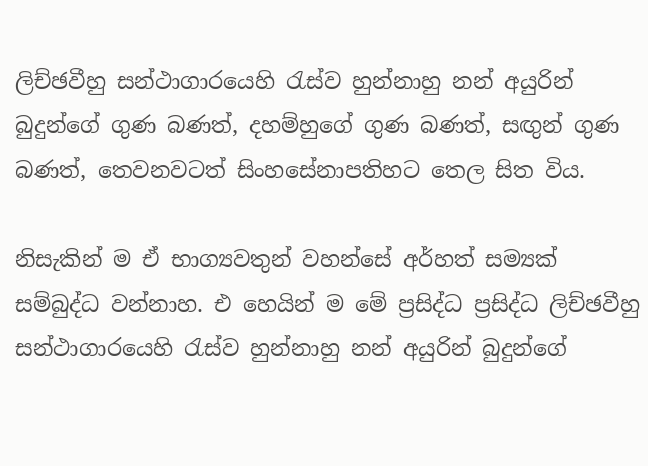ලිච්ඡවීහු සන්ථාගාරයෙහි රැස්ව හුන්නාහු නන් අයුරින් බුදුන්ගේ ගුණ බණත්, දහම්හුගේ ගුණ බණත්, සඟුන් ගුණ බණත්, තෙවනවටත් සිංහසේනාපතිහට තෙල සිත විය.

නිසැකින් ම ඒ භාග්‍යවතුන් වහන්සේ අර්හත් සම්‍යක් සම්බුද්ධ වන්නාහ. එ හෙයින් ම මේ ප්‍ර‍සිද්ධ ප්‍ර‍සිද්ධ ලිච්ඡවීහු සන්ථාගාරයෙහි රැස්ව හුන්නාහු නන් අයුරින් බුදුන්ගේ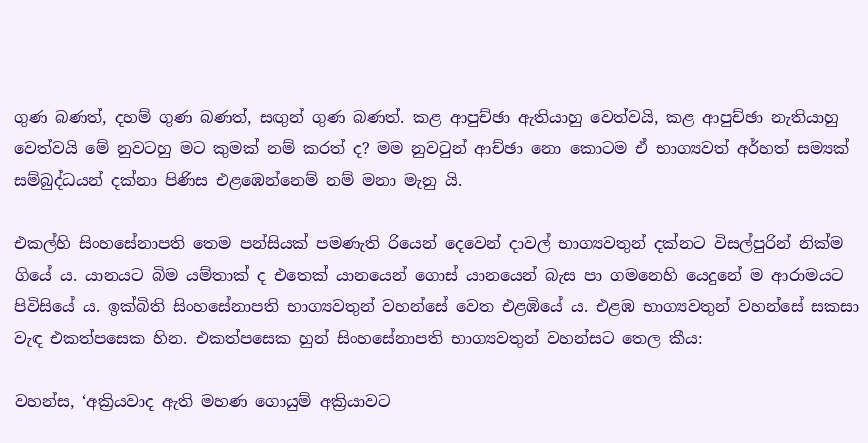ගුණ බණත්, දහම් ගුණ බණත්, සඟුන් ගුණ බණත්. කළ ආපුච්ඡා ඇතියාහු වෙත්වයි, කළ ආපුච්ඡා නැතියාහු වෙත්වයි මේ නුවටහු මට කුමක් නම් කරත් ද? මම නුවටුන් ආච්ඡා නො කොටම ඒ භාග්‍යවත් අර්හත් සම්‍යක් සම්බුද්ධයන් දක්නා පිණිස එළඹෙන්නෙම් නම් මනා මැනු යි.

එකල්හි සිංහසේනාපති තෙම පන්සියක් පමණැති රියෙන් දෙවෙන් දාවල් භාග්‍යවතුන් දක්නට විසල්පුරින් නික්ම ගියේ ය. යානයට බිම යම්තාක් ද එතෙක් යානයෙන් ගොස් යානයෙන් බැස පා ගමනෙහි යෙදුනේ ම ආරාමයට පිවිසියේ ය. ඉක්බිති සිංහසේනාපති භාග්‍යවතුන් වහන්සේ වෙත එළඹියේ ය. එළඹ භාග්‍යවතුන් වහන්සේ සකසා වැඳ එකත්පසෙක හින. එකත්පසෙක හුන් සිංහසේනාපති භාග්‍යවතුන් වහන්සට තෙල කීය:

වහන්ස, ‘අක්‍රියවාද ඇති මහණ ගොයුම් අක්‍රියාවට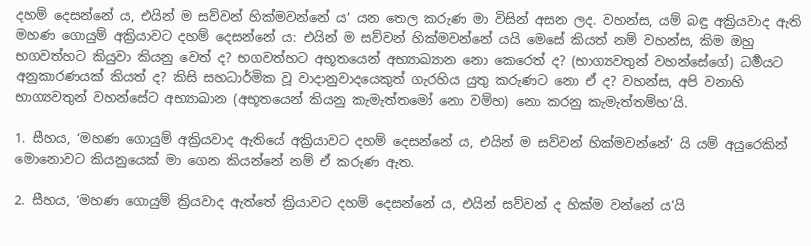දහම් දෙසන්නේ ය, එයින් ම සව්වන් හික්මවන්නේ ය’ යන තෙල කරුණ මා විසින් අසන ලද. වහන්ස, යම් බඳු අක්‍රියවාද ඇති මහණ ගොයුම් අක්‍රියාවට දහම් දෙසන්නේ ය: එයින් ම සව්වන් හික්මවන්නේ යයි මෙසේ කියත් නම් වහන්ස, කිම ඔහු භගවත්හට කියුවා කියනු වෙත් ද? භගවත්හට අභූතයෙන් අභ්‍යාඛ්‍යාන නො කෙරෙත් ද? (භාග්‍යවතුන් වහන්සේගේ) ධර්‍මයට අනුකාරණයක් කියත් ද? කිසි සහධාර්මික වූ වාදානුවාදයෙකුත් ගැරහිය යුතු කරුණට නො ඒ ද? වහන්ස, අපි වනාහි භාග්‍යවතුන් වහන්සේට අභ්‍යාඛාන (අභූතයෙන් කියනු කැමැත්තමෝ නො වම්හ) නො කරනු කැමැත්තම්හ’යි.

1. සීහය, ‘මහණ ගොයුම් අක්‍රියවාද ඇතියේ අක්‍රියාවට දහම් දෙසන්නේ ය, එයින් ම සව්වන් හික්මවන්නේ’ යි යම් අයුරෙකින් මොනොවට කියනුයෙක් මා ගෙන කියන්නේ නම් ඒ කරුණ ඇත.

2. සීහය, ‘මහණ ගොයුම් ක්‍රියවාද ඇත්තේ ක්‍රියාවට දහම් දෙසන්නේ ය, එයින් සව්වන් ද හික්ම වන්නේ ය’යි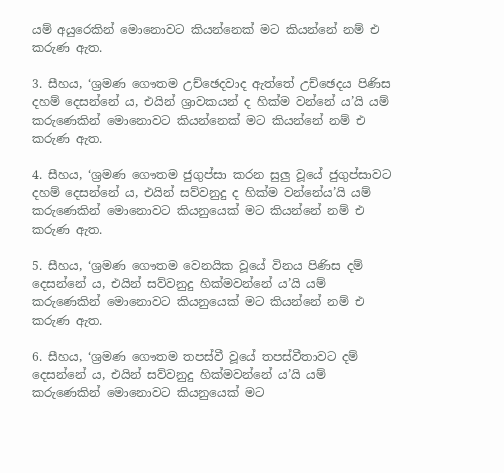යම් අයුරෙකින් මොනොවට කියන්නෙක් මට කියන්නේ නම් එ කරුණ ඇත.

3. සීහය, ‘ශ්‍ර‍මණ ගෞතම උච්ඡෙදවාද ඇත්තේ උච්ඡෙදය පිණිස දහම් දෙසන්නේ ය, එයින් ශ්‍රාවකයන් ද හික්ම වන්නේ ය’යි යම් කරුණෙකින් මොනොවට කියන්නෙක් මට කියන්නේ නම් එ කරුණ ඇත.

4. සීහය, ‘ශ්‍ර‍මණ ගෞතම ජුගුප්සා කරන සුලු වූයේ ජුගුප්සාවට දහම් දෙසන්නේ ය, එයින් සව්වනුදු ද හික්ම වන්නේය’යි යම් කරුණෙකින් මොනොවට කියනුයෙක් මට කියන්නේ නම් එ කරුණ ඇත.

5. සීහය, ‘ශ්‍ර‍මණ ගෞතම වෙනයික වූයේ විනය පිණිස දම් දෙසන්නේ ය, එයින් සව්වනුදු හික්මවන්නේ ය’යි යම් කරුණෙකින් මොනොවට කියනුයෙක් මට කියන්නේ නම් එ කරුණ ඇත.

6. සීහය, ‘ශ්‍ර‍මණ ගෞතම තපස්වී වූයේ තපස්වීතාවට දම් දෙසන්නේ ය, එයින් සව්වනුදු හික්මවන්නේ ය’යි යම් කරුණෙකින් මොනොවට කියනුයෙක් මට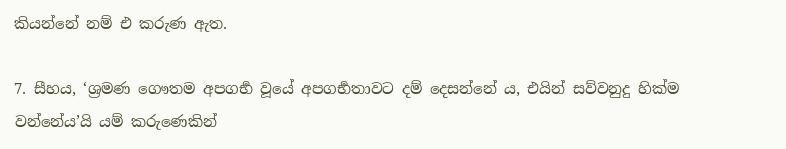කියන්නේ නම් එ කරුණ ඇත.

7. සීහය, ‘ශ්‍ර‍මණ ගෞතම අපගර්‍භ වූයේ අපගර්‍භතාවට දම් දෙසන්නේ ය, එයින් සව්වනුදු හික්ම වන්නේය’යි යම් කරුණෙකින්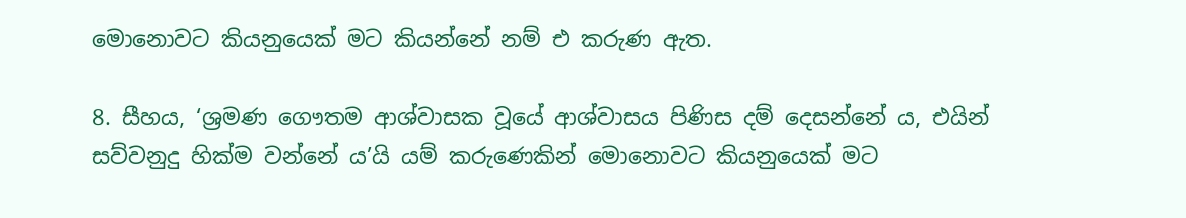මොනොවට කියනුයෙක් මට කියන්නේ නම් එ කරුණ ඇත.

8. සීහය, ‘ශ්‍ර‍මණ ගෞතම ආශ්වාසක වූයේ ආශ්වාසය පිණිස දම් දෙසන්නේ ය, එයින් සව්වනුදු හික්ම වන්නේ ය’යි යම් කරුණෙකින් මොනොවට කියනුයෙක් මට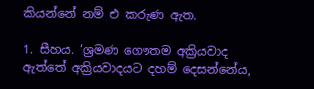කියන්නේ නම් එ කරුණ ඇත.

1. සීහය. ‘ශ්‍ර‍මණ ගෞතම අක්‍රියවාද ඇත්තේ අක්‍රියවාදයට දහම් දෙසන්නේය,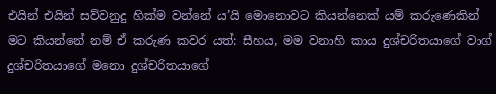එයින් එයින් සව්වනුදු හික්ම වන්නේ ය’යි මොනොවට කියන්නෙක් යම් කරුණෙකින් මට කියන්නේ නම් ඒ කරුණ කවර යත්: සීහය, මම වනාහි කාය දුශ්චරිතයාගේ වාග් දුශ්චරිතයාගේ මනො දුශ්චරිතයාගේ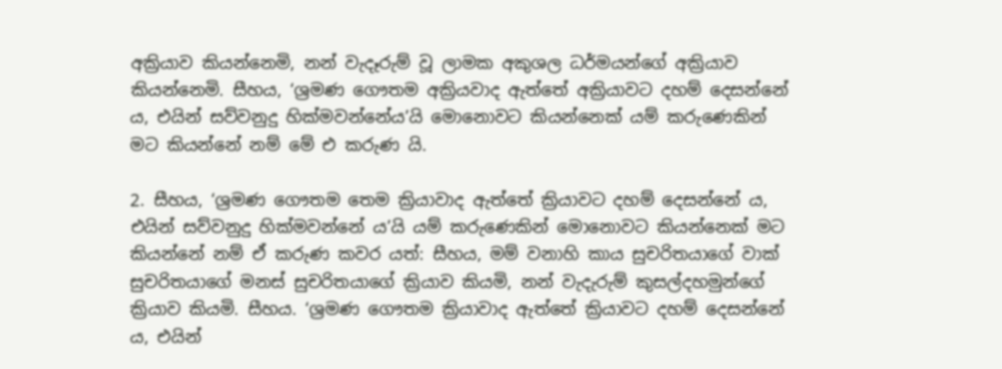අක්‍රියාව කියන්නෙමි, නන් වැදෑරුම් වූ ලාමක අකුශල ධර්මයන්ගේ අක්‍රියාව කියන්නෙමි. සීහය, ‘ශ්‍ර‍මණ ගෞතම අක්‍රියවාද ඇත්තේ අක්‍රියාවට දහම් දෙසන්නේ ය, එයින් සව්වනුදු හික්මවන්නේය’යි මොනොවට කියන්නෙක් යම් කරුණෙකින් මට කියන්නේ නම් මේ එ කරුණ යි.

2. සීහය, ‘ශ්‍රමණ ගෞතම තෙම ක්‍රියාවාද ඇත්තේ ක්‍රියාවට දහම් දෙසන්නේ ය, එයින් සව්වනුදු හික්මවන්නේ ය’යි යම් කරුණෙකින් මොනොවට කියන්නෙක් මට කියන්නේ නම් ඒ කරුණ කවර යත්: සීහය, මම් වනාහි කාය සුචරිතයාගේ වාක් සුචරිතයාගේ මනස් සුචරිතයාගේ ක්‍රියාව කියමි, නන් වැදැරුම් කුසල්දහමුන්ගේ ක්‍රියාව කියමි. සීහය. ‘ශ්‍ර‍මණ ගෞතම ක්‍රියාවාද ඇත්තේ ක්‍රියාවට දහම් දෙසන්නේ ය, එයින්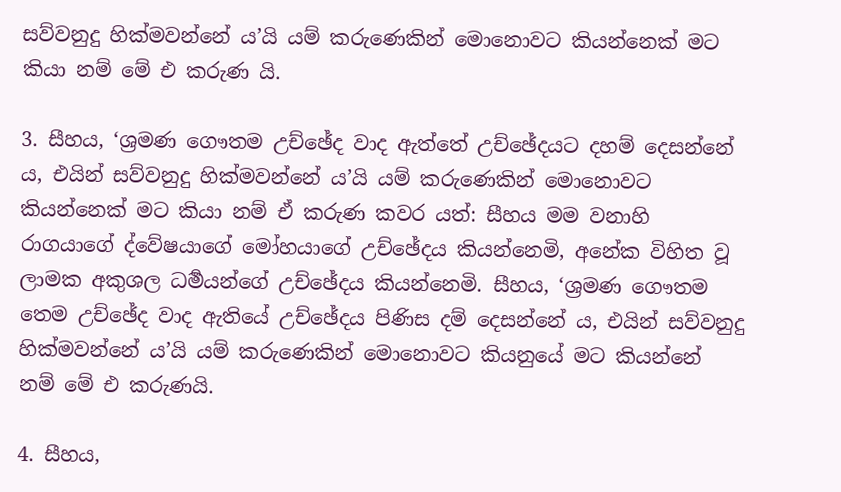සව්වනුදු හික්මවන්නේ ය’යි යම් කරුණෙකින් මොනොවට කියන්නෙක් මට කියා නම් මේ එ කරුණ යි.

3. සීහය, ‘ශ්‍ර‍මණ ගෞතම උච්ඡේද වාද ඇත්තේ උච්ඡේදයට දහම් දෙසන්නේ ය, එයින් සව්වනුදු හික්මවන්නේ ය’යි යම් කරුණෙකින් මොනොවට කියන්නෙක් මට කියා නම් ඒ කරුණ කවර යත්: සීහය මම වනාහි රාගයාගේ ද්වේෂයාගේ මෝහයාගේ උච්ඡේදය කියන්නෙමි, අනේක විහිත වූ ලාමක අකුශල ධර්‍මයන්ගේ උච්ඡේදය කියන්නෙමි. සීහය, ‘ශ්‍ර‍මණ ගෞතම තෙම උච්ඡේද වාද ඇතියේ උච්ඡේදය පිණිස දම් දෙසන්නේ ය, එයින් සව්වනුදු හික්මවන්නේ ය’යි යම් කරුණෙකින් මොනොවට කියනුයේ මට කියන්නේ නම් මේ එ කරුණයි.

4. සීහය,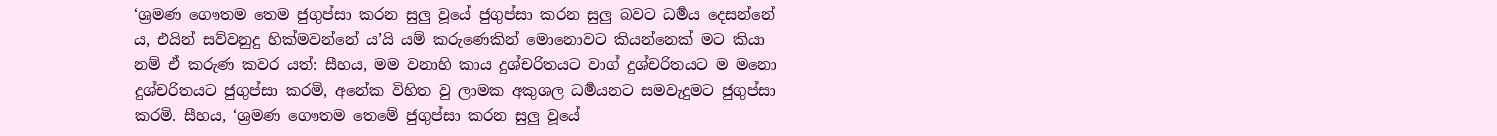‘ශ්‍ර‍මණ ගෞතම තෙම ජුගුප්සා කරන සුලු වූයේ ජුගුප්සා කරන සුලු බවට ධර්‍මය දෙසන්නේ ය, එයින් සව්වනුදු හික්මවන්නේ ය’යි යම් කරුණෙකින් මොනොවට කියන්නෙක් මට කියා නම් ඒ කරුණ කවර යත්: සීහය, මම වනාහි කාය දුශ්චරිතයට වාග් දුශ්චරිතයට ම මනො දුශ්චරිතයට ජුගුප්සා කරමි, අනේක විහිත වු ලාමක අකුශල ධර්‍මයනට සමවැදුමට ජුගුප්සා කරමි. සීහය, ‘ශ්‍රමණ ගෞතම තෙමේ ජුගුප්සා කරන සුලු වූයේ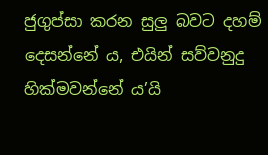ජුගුප්සා කරන සුලු බවට දහම් දෙසන්නේ ය, එයින් සව්වනුදු හික්මවන්නේ ය’යි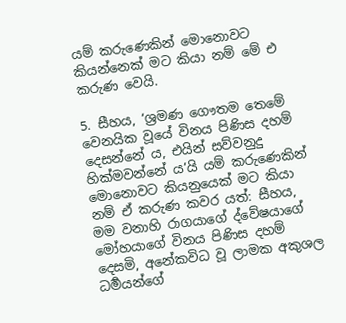යම් කරුණෙකින් මොනොවට කියන්නෙක් මට කියා නම් මේ එ කරුණ වෙයි.

5. සීහය, ‘ශ්‍ර‍මණ ගෞතම තෙමේ වෙනයික වූයේ විනය පිණිස දහම් දෙසන්නේ ය, එයින් සව්වනුදු හික්මවන්නේ ය’යි යම් කරුණෙකින් මොනොවට කියනුයෙක් මට කියා නම් ඒ කරුණ කවර යත්: සීහය, මම වනාහි රාගයාගේ ද්වේෂයාගේ මෝහයාගේ විනය පිණිස දහම් දෙසමි, අනේකවිධ වූ ලාමක අකුශල ධර්‍මයන්ගේ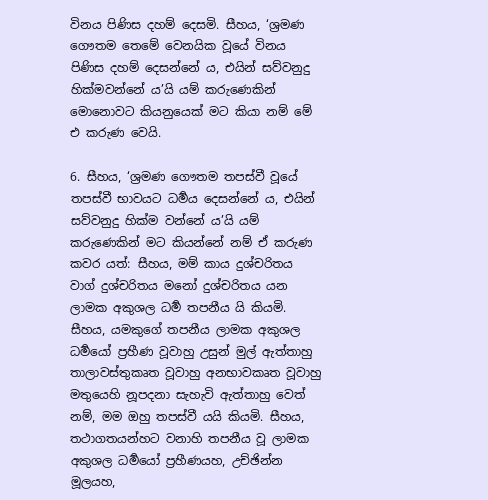විනය පිණිස දහම් දෙසමි. සීහය, ‘ශ්‍ර‍මණ ගෞතම තෙමේ වෙනයික වූයේ විනය පිණිස දහම් දෙසන්නේ ය, එයින් සව්වනුදු හික්මවන්නේ ය’යි යම් කරුණෙකින් මොනොවට කියනුයෙක් මට කියා නම් මේ එ කරුණ වෙයි.

6. සීහය, ‘ශ්‍ර‍මණ ගෞතම තපස්වී වූයේ තපස්වී භාවයට ධර්‍මය දෙසන්නේ ය, එයින් සව්වනුදු හික්ම වන්නේ ය’යි යම් කරුණෙකින් මට කියන්නේ නම් ඒ කරුණ කවර යත්: සීහය, මම් කාය දුශ්චරිතය වාග් දුශ්චරිතය මනෝ දුශ්චරිතය යන ලාමක අකුශල ධර්‍ම තපනීය යි කියමි. සීහය, යමකුගේ තපනීය ලාමක අකුශල ධර්‍මයෝ ප්‍ර‍හීණ වූවාහු උසුන් මුල් ඇත්තාහු තාලාවස්තුකෘත වූවාහු අනභාවකෘත වූවාහු මතුයෙහි නූපදනා සැහැවි ඇත්තාහු වෙත් නම්, මම ඔහු තපස්වී යයි කියමි. සීහය, තථාගතයන්හට වනාහි තපනීය වූ ලාමක අකුශල ධර්‍මයෝ ප්‍ර‍හීණයහ, උච්ඡින්න මූලයහ,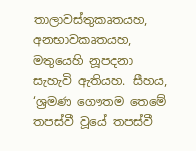තාලාවස්තුකෘතයහ, අනභාවකෘතයහ, මතුයෙහි නූපදනා සැහැවි ඇතියහ. සීහය, ‘ශ්‍ර‍මණ ගෞතම තෙමේ තපස්වී වූයේ තපස්වී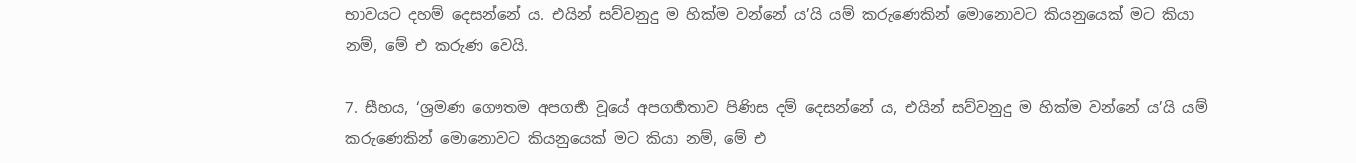භාවයට දහම් දෙසන්නේ ය. එයින් සව්වනුදු ම හික්ම වන්නේ ය’යි යම් කරුණෙකින් මොනොවට කියනුයෙක් මට කියා නම්, මේ එ කරුණ වෙයි.

7. සීහය, ‘ශ්‍ර‍මණ ගෞතම අපගර්‍භ වූයේ අපගර්‍හතාව පිණිස දම් දෙසන්නේ ය, එයින් සව්වනුදු ම හික්ම වන්නේ ය’යි යම් කරුණෙකින් මොනොවට කියනුයෙක් මට කියා නම්, මේ එ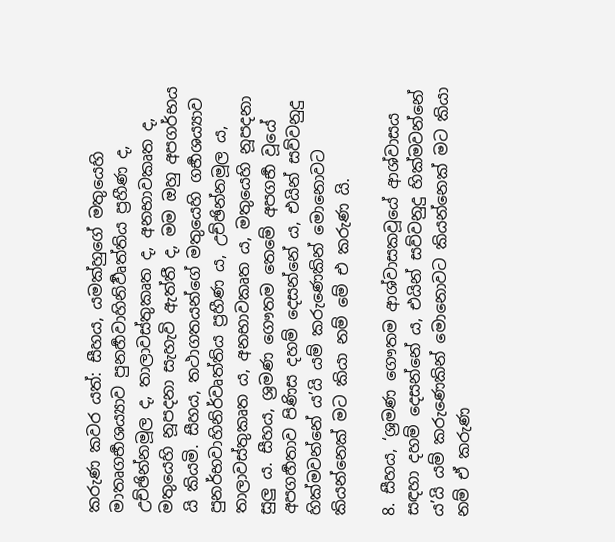කරුණ කවර යත්: සීහය, යමක්හුගේ මතුයෙහි මාතෘගර්‍භශය්‍යාව පුනර්‍හවාහිනිර්‍වෘත්තිය ප්‍ර‍හීණ ද, උච්ඡින්නමූල ද, තාලාවස්තුකෘත ද, අනභාවකෘත ද, මතුයෙහි නූපදනා සැහැවි ඇත්තී ද, මම ඔහු අපගර්භය යි කියමි. සීහය, තථාගතයන්ගේ මතුයෙහි ගර්‍භශය්‍යාව පුනර්භවාහිනිර්වෘත්තිය ප්‍ර‍හීණ ය, උච්ඡින්නමූල ය, තාලාවස්තුකෘත ය, අනභාවකෘත ය, මතුයෙහි නූපදනා සුලු ය. සීහය, ශ්‍ර‍මණ ගෞතම තෙමේ අපගර්‍භ වූයේ අපගර්‍හතාව පිණිස දහම් දෙසන්නේ ය, එයින් සව්වනුදු හික්මවන්නේ ය’යි යම් කරුණෙකින් මොනොවට කියන්නෙක් මට කියා නම් මේ එ කරුණ යි.

8. සීහය, ‘ශ්‍ර‍මණ ගෞතම ආශ්වාසකවූයේ ආශ්වාසය සඳහා දහම් දෙසන්නේ ය, එයින් සව්වනුදු හික්මවන්නේ ය’යි යම් කරුණෙකින් මොනොවට කියන්නෙක් මට කියා නම් ඒ කරුණ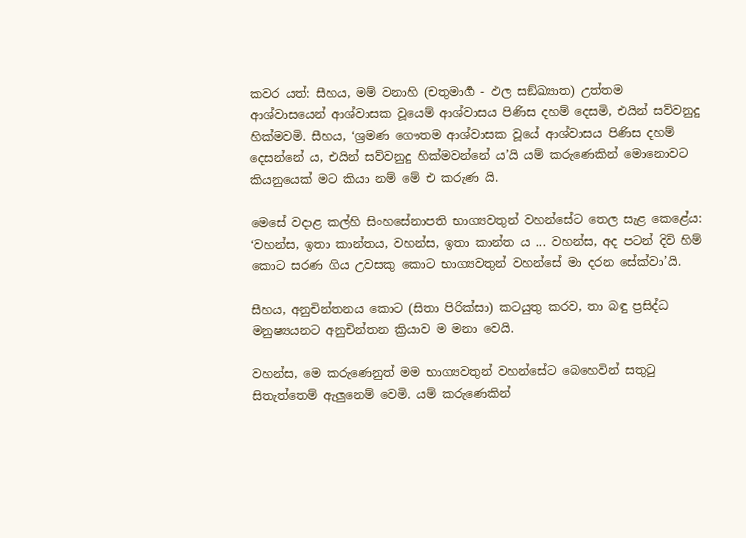කවර යත්: සීහය, මම් වනාහි (චතුමාර්‍ග - ඵල සඞ්ඛ්‍යාත) උත්තම ආශ්වාසයෙන් ආශ්වාසක වූයෙම් ආශ්වාසය පිණිස දහම් දෙසමි, එයින් සව්වනුදු හික්මවමි. සීහය, ‘ශ්‍ර‍මණ ගෞතම ආශ්වාසක වූයේ ආශ්වාසය පිණිස දහම් දෙසන්නේ ය, එයින් සව්වනුදු හික්මවන්නේ ය’යි යම් කරුණෙකින් මොනොවට කියනුයෙක් මට කියා නම් මේ එ කරුණ යි.

මෙසේ වදාළ කල්හි සිංහසේනාපති භාග්‍යවතුන් වහන්සේට තෙල සැළ කෙළේය: ‘වහන්ස, ඉතා කාන්තය, වහන්ස, ඉතා කාන්ත ය ... වහන්ස, අද පටන් දිවි හිම් කොට සරණ ගිය උවසකු කොට භාග්‍යවතුන් වහන්සේ මා දරන සේක්වා’යි.

සීහය, අනුචින්තනය කොට (සිතා පිරික්සා) කටයුතු කරව, තා බඳු ප්‍ර‍සිද්ධ මනුෂ්‍යයනට අනුචින්තන ක්‍රියාව ම මනා වෙයි.

වහන්ස, මෙ කරුණෙනුත් මම භාග්‍යවතුන් වහන්සේට බෙහෙවින් සතුටු සිතැත්තෙම් ඇලුනෙම් වෙමි. යම් කරුණෙකින්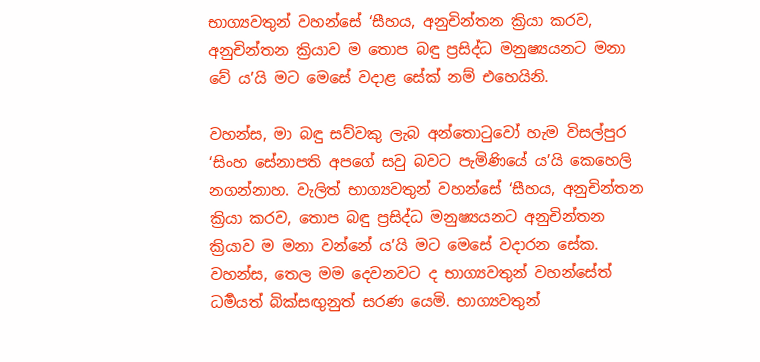භාග්‍යවතුන් වහන්සේ ‘සීහය, අනුචින්තන ක්‍රියා කරව, අනුචින්තන ක්‍රියාව ම තොප බඳු ප්‍ර‍සිද්ධ මනුෂ්‍යයනට මනා වේ ය’යි මට මෙසේ වදාළ සේක් නම් එහෙයිනි.

වහන්ස, මා බඳු සව්වකු ලැබ අන්තොටුවෝ හැම විසල්පුර ‘සිංහ සේනාපති අපගේ සවු බවට පැමිණියේ ය’යි කෙහෙලි නගන්නාහ. වැලිත් භාග්‍යවතුන් වහන්සේ ‘සීහය, අනුචින්තන ක්‍රියා කරව, තොප බඳු ප්‍ර‍සිද්ධ මනුෂ්‍යයනට අනුචින්තන ක්‍රියාව ම මනා වන්නේ ය’යි මට මෙසේ වදාරන සේක. වහන්ස, තෙල මම දෙවනවට ද භාග්‍යවතුන් වහන්සේත් ධර්‍මයත් බික්සඟුනුත් සරණ යෙමි. භාග්‍යවතුන්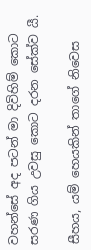වහන්සේ අද පටන් මා දිවිහිම් කොට සරණ ගිය උවසු කොට දරන සේක්ව යී.

සීහය, යම් හෙයකින් තාගේ නිවෙස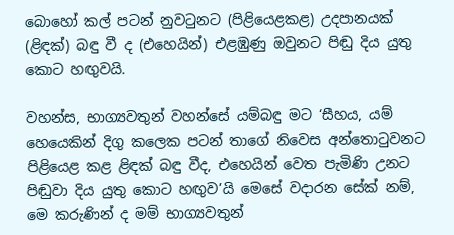බොහෝ කල් පටන් නුවටුනට (පිළියෙළකළ) උදපානයක් (ළිඳක්) බඳු වී ද (එහෙයින්) එළඹුණු ඔවුනට පිඬු දිය යුතු කොට හඟුවයි.

වහන්ස, භාග්‍යවතුන් වහන්සේ යම්බඳු මට ‘සීහය, යම් හෙයෙකින් දිගු කලෙක පටන් තාගේ නිවෙස අන්තොටුවනට පිළියෙළ කළ ළිඳක් බඳු වීද, එහෙයින් වෙත පැමිණි උනට පිඬුවා දිය යුතු කොට හඟුව’යි මෙසේ වදාරන සේක් නම්, මෙ කරුණින් ද මම් භාග්‍යවතුන්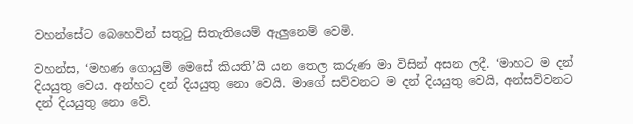වහන්සේට බෙහෙවින් සතුටු සිතැතියෙම් ඇලුනෙම් වෙමි.

වහන්ස, ‘මහණ ගොයුම් මෙසේ කියති’යි යන තෙල කරුණ මා විසින් අසන ලදී. ‘මාහට ම දන් දියයුතු වෙය. අන්හට දන් දියයුතු නො වෙයි. මාගේ සව්වනට ම දන් දියයුතු වෙයි, අන්සව්වනට දන් දියයුතු නො වේ.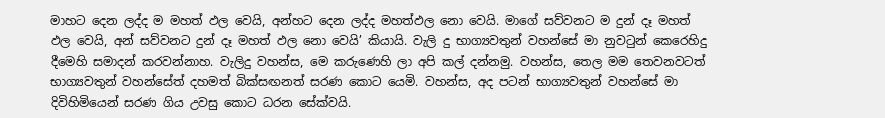මාහට දෙන ලද්ද ම මහත් ඵල වෙයි, අන්හට දෙන ලද්ද මහත්ඵල නො වෙයි. මාගේ සව්වනට ම දුන් දෑ මහත් ඵල වෙයි, අන් සව්වනට දුන් දෑ මහත් ඵල නො වෙයි’ කියායි. වැලි දු භාග්‍යවතුන් වහන්සේ මා නුවටුන් කෙරෙහිදු දීමෙහි සමාදන් කරවන්නාහ. වැලිදු වහන්ස, මෙ කරුණෙහි ලා අපි කල් දන්නමු. වහන්ස, තෙල මම තෙවනවටත් භාග්‍යවතුන් වහන්සේත් දහමත් බික්සඟනත් සරණ කොට යෙමි. වහන්ස, අද පටන් භාග්‍යවතුන් වහන්සේ මා දිවිහිමියෙන් සරණ ගිය උවසු කොට ධරන සේක්වයි.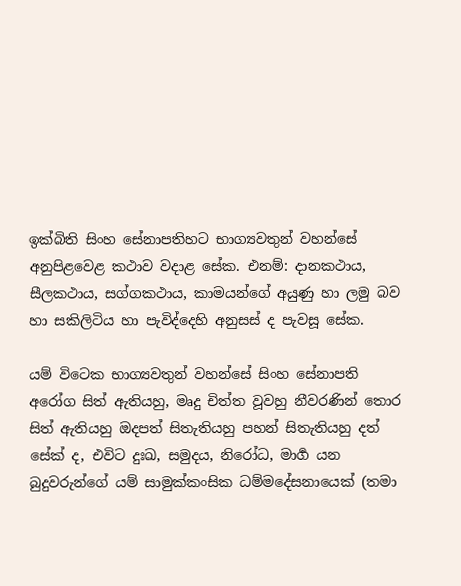ඉක්බිති සිංහ සේනාපතිහට භාග්‍යවතුන් වහන්සේ අනුපිළවෙළ කථාව වදාළ සේක. එනම්: දානකථාය, සීලකථාය, සග්ගකථාය, කාමයන්ගේ අයුණු හා ලමු බව හා සකිලිටිය හා පැවිද්දෙහි අනුසස් ද පැවසූ සේක.

යම් විටෙක භාග්‍යවතුන් වහන්සේ සිංහ සේනාපති අරෝග සිත් ඇතියහු, මෘදු චිත්ත වූවහු නීවරණින් තොර සිත් ඇතියහු ඔදපත් සිතැතියහු පහන් සිතැතියහු දත් සේක් ද, එවිට දුඃඛ, සමුදය, නිරෝධ, මාර්‍ග යන බුදුවරුන්ගේ යම් සාමුක්කංසික ධම්මදේසනායෙක් (තමා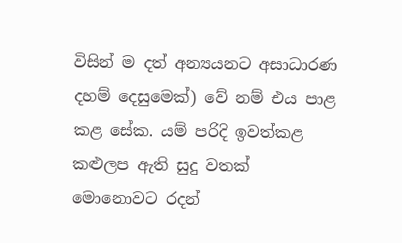විසින් ම දත් අන්‍යයනට අසාධාරණ දහම් දෙසුමෙක්) වේ නම් එය පාළ කළ සේක. යම් පරිදි ඉවත්කළ කළුලප ඇති සුදු වතක් මොනොවට රදන්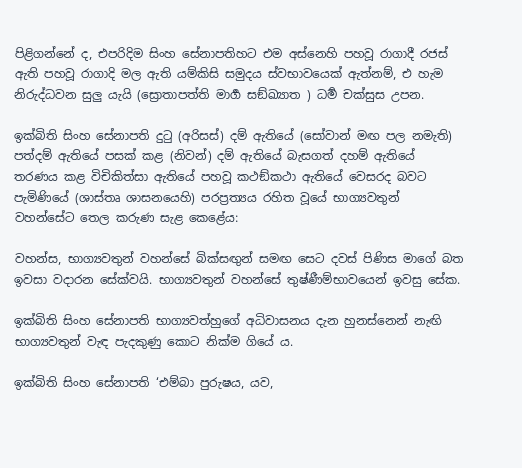පිළිගන්නේ ද, එපරිදිම සිංහ සේනාපතිහට එම අස්නෙහි පහවූ රාගාදී රජස් ඇති පහවූ රාගාදි මල ඇති යම්කිසි සමුදය ස්වභාවයෙක් ඇත්නම්, එ හැම නිරුද්ධවන සුලු යැයි (ස්‍රොතාපත්ති මාර්‍ග සඞ්ඛ්‍යාත ) ධර්‍ම චක්සුස උපන.

ඉක්බිති සිංහ සේනාපති දුටු (අරිසස්) දම් ඇතියේ (සෝවාන් මඟ පල නමැති) පත්දම් ඇතියේ පසක් කළ (නිවන්) දම් ඇතියේ බැසගත් දහම් ඇතියේ තරණය කළ විචිකිත්සා ඇතියේ පහවූ කථඞ්කථා ඇතියේ වෙසරද බවට පැමිණියේ (ශාස්තෘ ශාසනයෙහි) පරප්‍ර‍ත්‍යය රහිත වූයේ භාග්‍යවතුන් වහන්සේට තෙල කරුණ සැළ කෙළේය:

වහන්ස, භාග්‍යවතුන් වහන්සේ බික්සඟුන් සමඟ සෙට දවස් පිණිස මාගේ බත ඉවසා වදාරන සේක්වයි. භාග්‍යවතුන් වහන්සේ තුෂ්ණීම්භාවයෙන් ඉවසු සේක.

ඉක්බිති සිංහ සේනාපති භාග්‍යවත්හුගේ අධිවාසනය දැන හුනස්නෙන් නැඟි භාග්‍යවතුන් වැඳ පැදකුණු කොට නික්ම ගියේ ය.

ඉක්බිති සිංහ සේනාපති ‘එම්බා පුරුෂය, යව,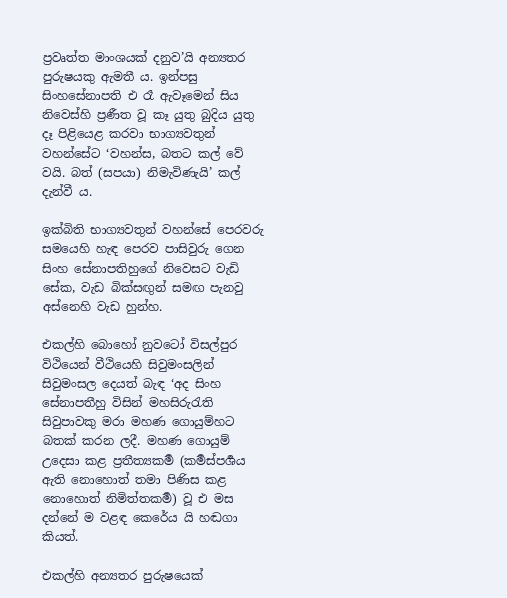ප්‍ර‍වෘත්ත මාංශයක් දනුව’යි අන්‍යතර පුරුෂයකු ඇමතී ය. ඉන්පසු සිංහසේනාපති එ රෑ ඇවෑමෙන් සිය නිවෙස්හි ප්‍ර‍ණීත වූ කෑ යුතු බුදිය යුතු දෑ පිළියෙළ කරවා භාග්‍යවතුන් වහන්සේට ‘වහන්ස, බතට කල් වේ වයි. බත් (සපයා) නිමැවිණැයි’ කල් දැන්වී ය.

ඉක්බිති භාග්‍යවතුන් වහන්සේ පෙරවරු සමයෙහි හැඳ පෙරව පාසිවුරු ගෙන සිංහ සේනාපතිහුගේ නිවෙසට වැඩි සේක, වැඩ බික්සඟුන් සමඟ පැනවු අස්නෙහි වැඩ හුන්හ.

එකල්හි බොහෝ නුවටෝ විසල්පුර විථියෙන් වීථියෙහි සිවුමංසලින් සිවුමංසල දෙයත් බැඳ ‘අද සිංහ සේනාපතීහු විසින් මහසිරුරැති සිවුපාවකු මරා මහණ ගොයුම්හට බතක් කරන ලදී. මහණ ගොයුම් උදෙසා කළ ප්‍ර‍තීත්‍යකර්‍ම (කර්‍මස්පර්‍ශය ඇති නොහොත් තමා පිණිස කළ නොහොත් නිමිත්තකර්‍ම) වූ එ මස දන්නේ ම වළඳ කෙරේය යි හඬගා කියත්.

එකල්හි අන්‍යතර පුරුෂයෙක්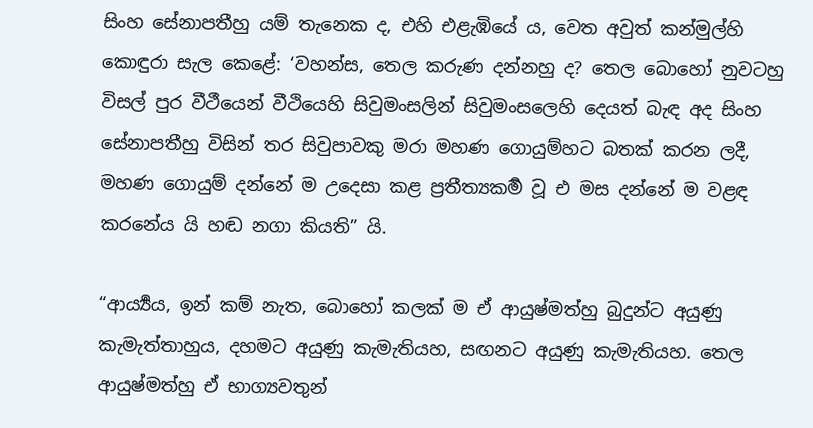සිංහ සේනාපතීහු යම් තැනෙක ද, එහි එළැඹියේ ය, වෙත අවුත් කන්මුල්හි කොඳුරා සැල කෙළේ: ‘වහන්ස, තෙල කරුණ දන්නහු ද? තෙල බොහෝ නුවටහු විසල් පුර වීථීයෙන් වීථියෙහි සිවුමංසලින් සිවුමංසලෙහි දෙයත් බැඳ අද සිංහ සේනාපතීහු විසින් තර සිවුපාවකු මරා මහණ ගොයුම්හට බතක් කරන ලදී, මහණ ගොයුම් දන්නේ ම උදෙසා කළ ප්‍ර‍තීත්‍යකර්‍ම වූ එ මස දන්නේ ම වළඳ කරනේය යි හඬ නගා කියති” යි.

“ආර්‍ය්‍යය, ඉන් කම් නැත, බොහෝ කලක් ම ඒ ආයුෂ්මත්හු බුදුන්ට අයුණු කැමැත්තාහුය, දහමට අයුණු කැමැතියහ, සඟනට අයුණු කැමැතියහ. තෙල ආයුෂ්මත්හු ඒ භාග්‍යවතුන්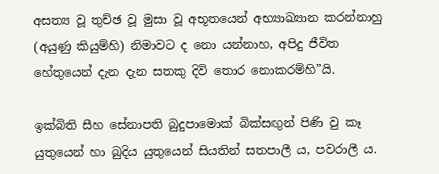අසත්‍ය වූ තුච්ඡ වූ මුසා වූ අභූතයෙන් අභ්‍යාඛ්‍යාන කරන්නාහු (අයුණු කියුම්හි) නිමාවට ද නො යන්නාහ, අපිදු ජීවිත හේතුයෙන් දැන දැන සතකු දිවි තොර නොකරම්හි”යි.

ඉක්බිති සීහ සේනාපති බුදුපාමොක් බික්සඟුන් පිණි වු කෑ යුතුයෙන් හා බුදිය යුතුයෙන් සියතින් සතපාලී ය, පවරාලී ය.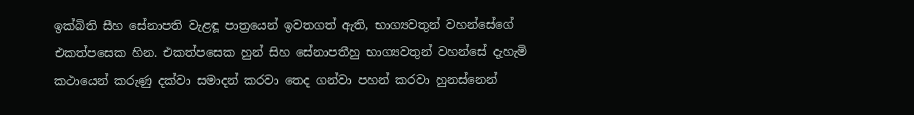ඉක්බිති සීහ සේනාපති වැළඳූ පාත්‍රයෙන් ඉවතගත් ඇති, භාග්‍යවතුන් වහන්සේගේ එකත්පසෙක හින. එකත්පසෙක හුන් සිහ සේනාපතීහු භාග්‍යවතුන් වහන්සේ දැහැමි කථායෙන් කරුණු දක්වා සමාදන් කරවා තෙද ගන්වා පහන් කරවා හුනස්නෙන්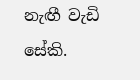නැඟී වැඩි සේකි.